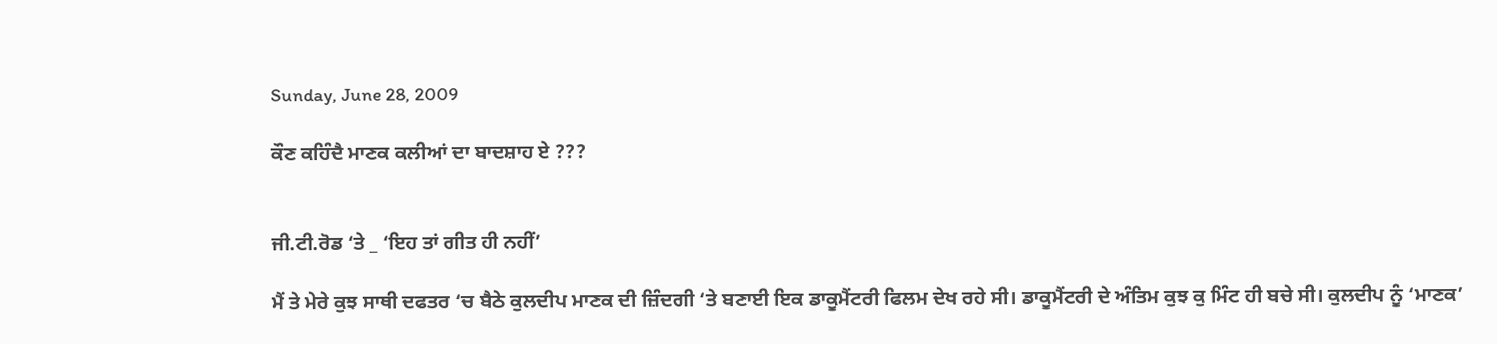Sunday, June 28, 2009

ਕੌਣ ਕਹਿੰਦੈ ਮਾਣਕ ਕਲੀਆਂ ਦਾ ਬਾਦਸ਼ਾਹ ਏ ???


ਜੀ.ਟੀ.ਰੋਡ ‘ਤੇ _ ‘ਇਹ ਤਾਂ ਗੀਤ ਹੀ ਨਹੀਂ’

ਮੈਂ ਤੇ ਮੇਰੇ ਕੁਝ ਸਾਥੀ ਦਫਤਰ ‘ਚ ਬੈਠੇ ਕੁਲਦੀਪ ਮਾਣਕ ਦੀ ਜ਼ਿੰਦਗੀ ‘ਤੇ ਬਣਾਈ ਇਕ ਡਾਕੂਮੈਂਟਰੀ ਫਿਲਮ ਦੇਖ ਰਹੇ ਸੀ। ਡਾਕੂਮੈਂਟਰੀ ਦੇ ਅੰਤਿਮ ਕੁਝ ਕੁ ਮਿੰਟ ਹੀ ਬਚੇ ਸੀ। ਕੁਲਦੀਪ ਨੂੰ ‘ਮਾਣਕ’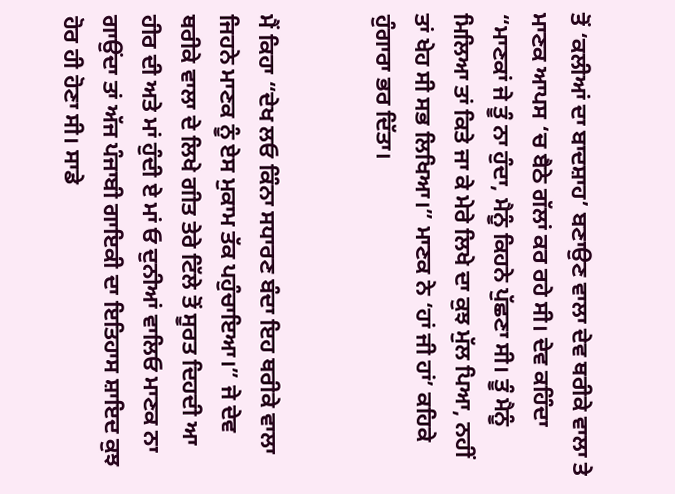ਤੋਂ ‘ਕਲੀਆਂ ਦਾ ਬਾਦਸ਼ਾਹ’ ਬਣਾਉਣ ਵਾਲਾ ਦੇਵ ਥਰੀਕੇ ਵਾਲਾ ਤੇ ਮਾਣਕ ਆਪਸ ‘ਚ ਬੈਠੇ ਗੱਲਾਂ ਕਰ ਰਹੇ ਸੀ। ਦੇਵ ਕਹਿੰਦਾ “ਮਾਣਕਾਂ ਜੇ ਤੂੰ ਨਾ ਹੁੰਦਾ, ਮੈਨੂੰ ਕਿਹਨੇ ਪੁੱਛਣਾ ਸੀ। ਤੂੰ ਮੈਨੂੰ ਮਿਲਿਆ ਤਾਂ ਕਿਤੇ ਜਾ ਕੇ ਮੇਰੇ ਲਿਖੇ ਦਾ ਕੁਝ ਮੁੱਲ ਪਿਆ, ਨਹੀਂ ਤਾਂ ਖੇਹ ਸੀ ਸਭ ਲਿਖਿਆ।” ਮਾਣਕ ਨੇ ‘ਹਾਂ ਜੀ ਹਾਂ’ ਕਹਿਕੇ ਹੁੰਗਾਰਾ ਭਰ ਦਿੱਤਾ।


ਮੈਂ ਕਿਹਾ “ਦੇਖ ਲਓ ਕਿੰਨਾ ਸਧਾਰਣ ਬੰਦਾ ਇਹ ਥਰੀਕੇ ਵਾਲਾ ਜਿਹਨੇ ਮਾਣਕ ਨੂੰ ਏਸ ਮੁਕਾਮ ਤੱਕ ਪਹੁੰਚਾਇਆ।” ਜੇ ਦੇਵ ਥਰੀਕੇ ਵਾਲਾ ਦੇ ਲਿਖੇ ਗੀਤ ਤੇਰੇ ਟਿੱਲੇ ਤੋਂ ਸੂਰਤ ਦਿਹਦੀ ਆ ਹੀਰ ਦੀ ਅਤੇ ਮਾਂ ਹੁੰਦੀ ਏ ਮਾਂ ਓ ਦੁਨੀਆਂ ਵਾਲਿਓ ਮਾਣਕ ਨਾ ਗਾਉਂਦਾ ਤਾਂ ਅੱਜ ਪੰਜਾਬੀ ਗਾਇਕੀ ਦਾ ਇਤਿਹਾਸ ਸ਼ਾਇਦ ਕੁਝ ਹੋਰ ਹੀ ਹੋਣਾ ਸੀ। ਸਾਡੇ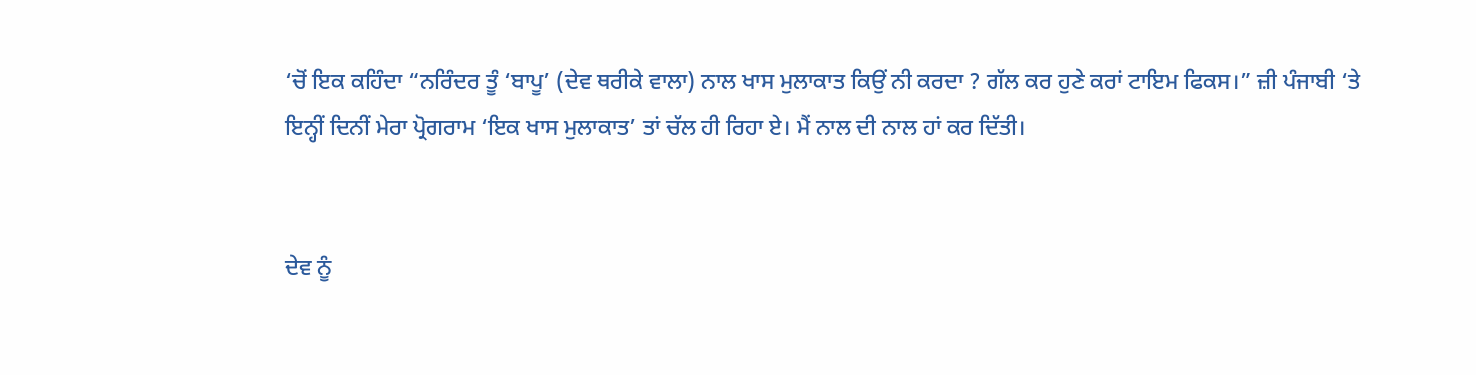‘ਚੋਂ ਇਕ ਕਹਿੰਦਾ “ਨਰਿੰਦਰ ਤੂੰ ‘ਬਾਪੂ’ (ਦੇਵ ਥਰੀਕੇ ਵਾਲਾ) ਨਾਲ ਖਾਸ ਮੁਲਾਕਾਤ ਕਿਉਂ ਨੀ ਕਰਦਾ ? ਗੱਲ ਕਰ ਹੁਣੇ ਕਰਾਂ ਟਾਇਮ ਫਿਕਸ।” ਜ਼ੀ ਪੰਜਾਬੀ ‘ਤੇ ਇਨ੍ਹੀਂ ਦਿਨੀਂ ਮੇਰਾ ਪ੍ਰੋਗਰਾਮ ‘ਇਕ ਖਾਸ ਮੁਲਾਕਾਤ’ ਤਾਂ ਚੱਲ ਹੀ ਰਿਹਾ ਏ। ਮੈਂ ਨਾਲ ਦੀ ਨਾਲ ਹਾਂ ਕਰ ਦਿੱਤੀ।


ਦੇਵ ਨੂੰ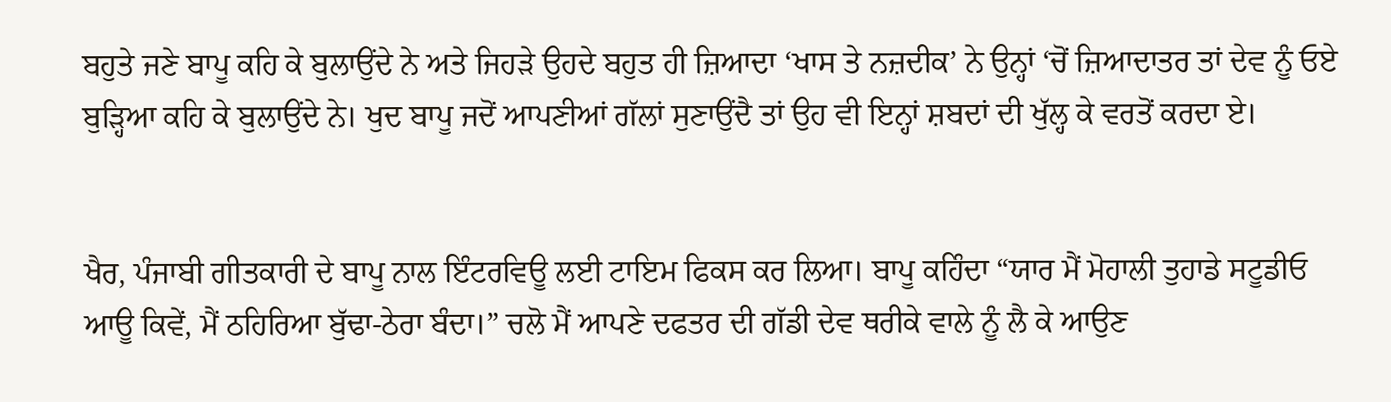ਬਹੁਤੇ ਜਣੇ ਬਾਪੂ ਕਹਿ ਕੇ ਬੁਲਾਉਂਦੇ ਨੇ ਅਤੇ ਜਿਹੜੇ ਉਹਦੇ ਬਹੁਤ ਹੀ ਜ਼ਿਆਦਾ ‘ਖਾਸ ਤੇ ਨਜ਼ਦੀਕ’ ਨੇ ਉਨ੍ਹਾਂ ‘ਚੋਂ ਜ਼ਿਆਦਾਤਰ ਤਾਂ ਦੇਵ ਨੂੰ ਓਏ ਬੁੜ੍ਹਿਆ ਕਹਿ ਕੇ ਬੁਲਾਉਂਦੇ ਨੇ। ਖੁਦ ਬਾਪੂ ਜਦੋਂ ਆਪਣੀਆਂ ਗੱਲਾਂ ਸੁਣਾਉਂਦੈ ਤਾਂ ਉਹ ਵੀ ਇਨ੍ਹਾਂ ਸ਼ਬਦਾਂ ਦੀ ਖੁੱਲ੍ਹ ਕੇ ਵਰਤੋਂ ਕਰਦਾ ਏ।


ਖੈਰ, ਪੰਜਾਬੀ ਗੀਤਕਾਰੀ ਦੇ ਬਾਪੂ ਨਾਲ ਇੰਟਰਵਿਊ ਲਈ ਟਾਇਮ ਫਿਕਸ ਕਰ ਲਿਆ। ਬਾਪੂ ਕਹਿੰਦਾ “ਯਾਰ ਮੈਂ ਮੋਹਾਲੀ ਤੁਹਾਡੇ ਸਟੂਡੀਓ ਆਊ ਕਿਵੇਂ, ਮੈਂ ਠਹਿਰਿਆ ਬੁੱਢਾ-ਠੇਰਾ ਬੰਦਾ।” ਚਲੋ ਮੈਂ ਆਪਣੇ ਦਫਤਰ ਦੀ ਗੱਡੀ ਦੇਵ ਥਰੀਕੇ ਵਾਲੇ ਨੂੰ ਲੈ ਕੇ ਆਉਣ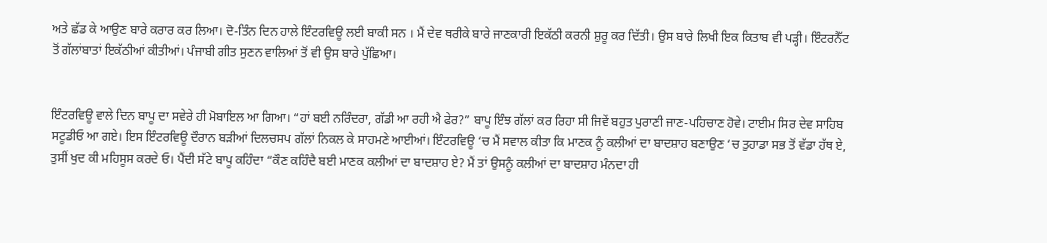ਅਤੇ ਛੱਡ ਕੇ ਆਉਣ ਬਾਰੇ ਕਰਾਰ ਕਰ ਲਿਆ। ਦੋ-ਤਿੰਨ ਦਿਨ ਹਾਲੇ ਇੰਟਰਵਿਊ ਲਈ ਬਾਕੀ ਸਨ । ਮੈਂ ਦੇਵ ਥਰੀਕੇ ਬਾਰੇ ਜਾਣਕਾਰੀ ਇਕੱਠੀ ਕਰਨੀ ਸ਼ੁਰੂ ਕਰ ਦਿੱਤੀ। ਉਸ ਬਾਰੇ ਲਿਖੀ ਇਕ ਕਿਤਾਬ ਵੀ ਪੜ੍ਹੀ। ਇੰਟਰਨੈੱਟ ਤੋਂ ਗੱਲਾਂਬਾਤਾਂ ਇਕੱਠੀਆਂ ਕੀਤੀਆਂ। ਪੰਜਾਬੀ ਗੀਤ ਸੁਣਨ ਵਾਲਿਆਂ ਤੋਂ ਵੀ ਉਸ ਬਾਰੇ ਪੁੱਛਿਆ।


ਇੰਟਰਵਿਊ ਵਾਲੇ ਦਿਨ ਬਾਪੂ ਦਾ ਸਵੇਰੇ ਹੀ ਮੋਬਾਇਲ ਆ ਗਿਆ। “ਹਾਂ ਬਈ ਨਰਿੰਦਰਾ, ਗੱਡੀ ਆ ਰਹੀ ਐ ਫੇਰ?” ਬਾਪੂ ਇੰਝ ਗੱਲਾਂ ਕਰ ਰਿਹਾ ਸੀ ਜਿਵੇਂ ਬਹੁਤ ਪੁਰਾਣੀ ਜਾਣ-ਪਹਿਚਾਣ ਹੋਵੇ। ਟਾਈਮ ਸਿਰ ਦੇਵ ਸਾਹਿਬ ਸਟੂਡੀਓ ਆ ਗਏ। ਇਸ ਇੰਟਰਵਿਊ ਦੌਰਾਨ ਬੜੀਆਂ ਦਿਲਚਸਪ ਗੱਲਾਂ ਨਿਕਲ ਕੇ ਸਾਹਮਣੇ ਆਈਆਂ। ਇੰਟਰਵਿਊ ‘ਚ ਮੈਂ ਸਵਾਲ ਕੀਤਾ ਕਿ ਮਾਣਕ ਨੂੰ ਕਲੀਆਂ ਦਾ ਬਾਦਸ਼ਾਹ ਬਣਾਉਣ ‘ਚ ਤੁਹਾਡਾ ਸਭ ਤੋਂ ਵੱਡਾ ਹੱਥ ਏ, ਤੁਸੀਂ ਖੁਦ ਕੀ ਮਹਿਸੂਸ ਕਰਦੇ ਓ। ਪੈਂਦੀ ਸੱਟੇ ਬਾਪੂ ਕਹਿੰਦਾ “ਕੌਣ ਕਹਿੰਦੈ ਬਈ ਮਾਣਕ ਕਲੀਆਂ ਦਾ ਬਾਦਸ਼ਾਹ ਏ? ਮੈਂ ਤਾਂ ਉਸਨੂੰ ਕਲੀਆਂ ਦਾ ਬਾਦਸ਼ਾਹ ਮੰਨਦਾ ਹੀ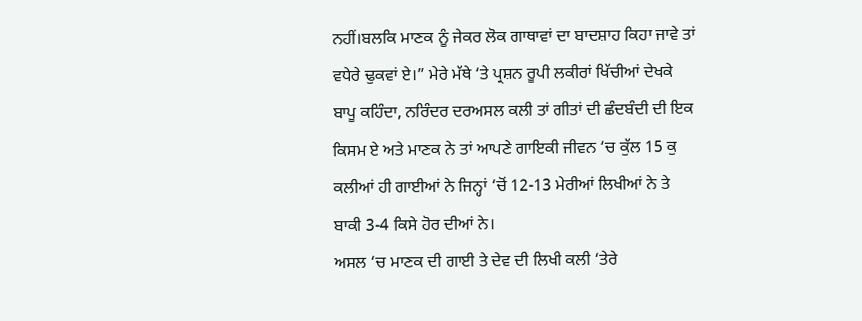ਨਹੀਂ।ਬਲਕਿ ਮਾਣਕ ਨੂੰ ਜੇਕਰ ਲੋਕ ਗਾਥਾਵਾਂ ਦਾ ਬਾਦਸ਼ਾਹ ਕਿਹਾ ਜਾਵੇ ਤਾਂ ਵਧੇਰੇ ਢੁਕਵਾਂ ਏ।” ਮੇਰੇ ਮੱਥੇ ‘ਤੇ ਪ੍ਰਸ਼ਨ ਰੂਪੀ ਲਕੀਰਾਂ ਖਿੱਚੀਆਂ ਦੇਖਕੇ ਬਾਪੂ ਕਹਿੰਦਾ, ਨਰਿੰਦਰ ਦਰਅਸਲ ਕਲੀ ਤਾਂ ਗੀਤਾਂ ਦੀ ਛੰਦਬੰਦੀ ਦੀ ਇਕ ਕਿਸਮ ਏ ਅਤੇ ਮਾਣਕ ਨੇ ਤਾਂ ਆਪਣੇ ਗਾਇਕੀ ਜੀਵਨ ‘ਚ ਕੁੱਲ 15 ਕੁ ਕਲੀਆਂ ਹੀ ਗਾਈਆਂ ਨੇ ਜਿਨ੍ਹਾਂ ‘ਚੋਂ 12-13 ਮੇਰੀਆਂ ਲਿਖੀਆਂ ਨੇ ਤੇ ਬਾਕੀ 3-4 ਕਿਸੇ ਹੋਰ ਦੀਆਂ ਨੇ।
ਅਸਲ ‘ਚ ਮਾਣਕ ਦੀ ਗਾਈ ਤੇ ਦੇਵ ਦੀ ਲਿਖੀ ਕਲੀ ‘ਤੇਰੇ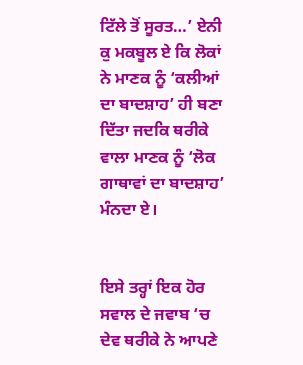ਟਿੱਲੇ ਤੋਂ ਸੂਰਤ…’ ਏਨੀ ਕੁ ਮਕਬੂਲ ਏ ਕਿ ਲੋਕਾਂ ਨੇ ਮਾਣਕ ਨੂੰ ‘ਕਲੀਆਂ ਦਾ ਬਾਦਸ਼ਾਹ’ ਹੀ ਬਣਾ ਦਿੱਤਾ ਜਦਕਿ ਥਰੀਕੇ ਵਾਲਾ ਮਾਣਕ ਨੂੰ ‘ਲੋਕ ਗਾਥਾਵਾਂ ਦਾ ਬਾਦਸ਼ਾਹ’ ਮੰਨਦਾ ਏ।


ਇਸੇ ਤਰ੍ਹਾਂ ਇਕ ਹੋਰ ਸਵਾਲ ਦੇ ਜਵਾਬ ‘ਚ ਦੇਵ ਥਰੀਕੇ ਨੇ ਆਪਣੇ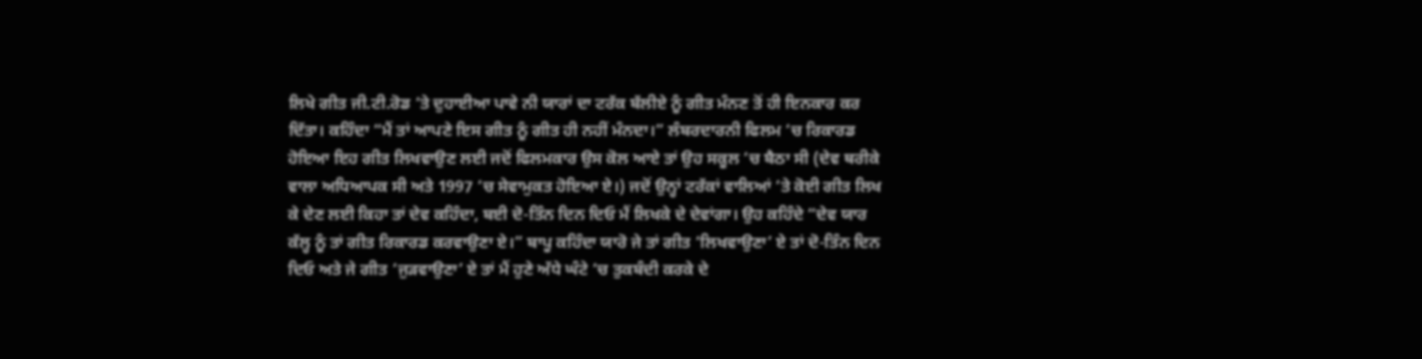ਲਿਖੇ ਗੀਤ ਜੀ.ਟੀ.ਰੋਡ ‘ਤੇ ਦੁਹਾਈਆ ਪਾਵੇ ਨੀ ਯਾਰਾਂ ਦਾ ਟਰੱਕ ਬੱਲੀਏ ਨੂੰ ਗੀਤ ਮੰਨਣ ਤੋਂ ਹੀ ਇਨਕਾਰ ਕਰ ਦਿੱਤਾ। ਕਹਿੰਦਾ “ਮੈਂ ਤਾਂ ਆਪਣੇ ਇਸ ਗੀਤ ਨੂੰ ਗੀਤ ਹੀ ਨਹੀਂ ਮੰਨਦਾ।” ਲੰਬਰਦਾਰਨੀ ਫਿਲਮ ‘ਚ ਰਿਕਾਰਡ ਹੋਇਆ ਇਹ ਗੀਤ ਲਿਖਵਾਉਣ ਲਈ ਜਦੋਂ ਫਿਲਮਕਾਰ ਉਸ ਕੋਲ ਆਏ ਤਾਂ ਉਹ ਸਕੂਲ ‘ਚ ਬੈਠਾ ਸੀ (ਦੇਵ ਥਰੀਕੇ ਵਾਲਾ ਅਧਿਆਪਕ ਸੀ ਅਤੇ 1997 ‘ਚ ਸੇਵਾਮੁਕਤ ਹੋਇਆ ਏ।) ਜਦੋਂ ਉਨ੍ਹਾਂ ਟਰੱਕਾਂ ਵਾਲਿਆਂ ‘ਤੇ ਕੋਈ ਗੀਤ ਲਿਖ ਕੇ ਦੇਣ ਲਈ ਕਿਹਾ ਤਾਂ ਦੇਵ ਕਹਿੰਦਾ, ਬਈ ਦੋ-ਤਿੰਨ ਦਿਨ ਦਿਓ ਮੈਂ ਲਿਖਕੇ ਦੇ ਦੇਵਾਂਗਾ। ਉਹ ਕਹਿੰਦੇ “ਦੇਵ ਯਾਰ ਕੱਲ੍ਹ ਨੂੰ ਤਾਂ ਗੀਤ ਰਿਕਾਰਡ ਕਰਵਾਉਣਾ ਏ।” ਬਾਪੂ ਕਹਿੰਦਾ ਯਾਰੋ ਜੇ ਤਾਂ ਗੀਤ ‘ਲਿਖਵਾਉਣਾ’ ਏ ਤਾਂ ਦੋ-ਤਿੰਨ ਦਿਨ ਦਿਓ ਅਤੇ ਜੇ ਗੀਤ ‘ਜੁੜਵਾਉਣਾ’ ਏ ਤਾਂ ਮੈਂ ਹੁਣੇ ਅੱਧੇ ਘੰਟੇ ‘ਚ ਤੁਕਬੰਦੀ ਕਰਕੇ ਦੇ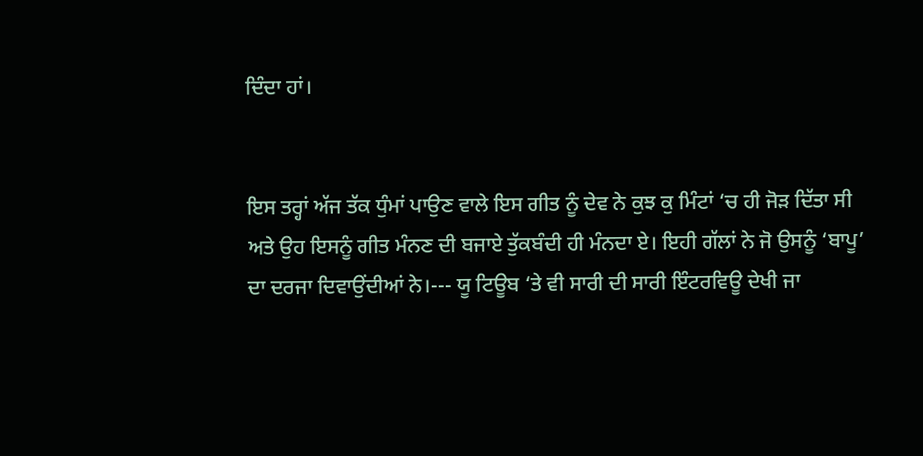ਦਿੰਦਾ ਹਾਂ।


ਇਸ ਤਰ੍ਹਾਂ ਅੱਜ ਤੱਕ ਧੁੰਮਾਂ ਪਾਉਣ ਵਾਲੇ ਇਸ ਗੀਤ ਨੂੰ ਦੇਵ ਨੇ ਕੁਝ ਕੁ ਮਿੰਟਾਂ ‘ਚ ਹੀ ਜੋੜ ਦਿੱਤਾ ਸੀ ਅਤੇ ਉਹ ਇਸਨੂੰ ਗੀਤ ਮੰਨਣ ਦੀ ਬਜਾਏ ਤੁੱਕਬੰਦੀ ਹੀ ਮੰਨਦਾ ਏ। ਇਹੀ ਗੱਲਾਂ ਨੇ ਜੋ ਉਸਨੂੰ ‘ਬਾਪੂ’ ਦਾ ਦਰਜਾ ਦਿਵਾਉਂਦੀਆਂ ਨੇ।--- ਯੂ ਟਿਊਬ ‘ਤੇ ਵੀ ਸਾਰੀ ਦੀ ਸਾਰੀ ਇੰਟਰਵਿਊ ਦੇਖੀ ਜਾ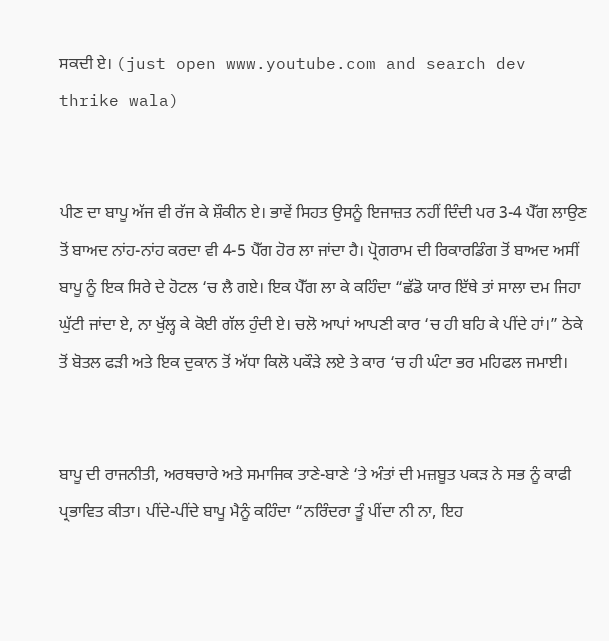ਸਕਦੀ ਏ। (just open www.youtube.com and search dev thrike wala)


ਪੀਣ ਦਾ ਬਾਪੂ ਅੱਜ ਵੀ ਰੱਜ ਕੇ ਸ਼ੌਕੀਨ ਏ। ਭਾਵੇਂ ਸਿਹਤ ਉਸਨੂੰ ਇਜਾਜ਼ਤ ਨਹੀਂ ਦਿੰਦੀ ਪਰ 3-4 ਪੈੱਗ ਲਾਉਣ ਤੋਂ ਬਾਅਦ ਨਾਂਹ-ਨਾਂਹ ਕਰਦਾ ਵੀ 4-5 ਪੈੱਗ ਹੋਰ ਲਾ ਜਾਂਦਾ ਹੈ। ਪ੍ਰੋਗਰਾਮ ਦੀ ਰਿਕਾਰਡਿੰਗ ਤੋਂ ਬਾਅਦ ਅਸੀਂ ਬਾਪੂ ਨੂੰ ਇਕ ਸਿਰੇ ਦੇ ਹੋਟਲ ‘ਚ ਲੈ ਗਏ। ਇਕ ਪੈੱਗ ਲਾ ਕੇ ਕਹਿੰਦਾ “ਛੱਡੋ ਯਾਰ ਇੱਥੇ ਤਾਂ ਸਾਲਾ ਦਮ ਜਿਹਾ ਘੁੱਟੀ ਜਾਂਦਾ ਏ, ਨਾ ਖੁੱਲ੍ਹ ਕੇ ਕੋਈ ਗੱਲ ਹੁੰਦੀ ਏ। ਚਲੋ ਆਪਾਂ ਆਪਣੀ ਕਾਰ ‘ਚ ਹੀ ਬਹਿ ਕੇ ਪੀਂਦੇ ਹਾਂ।” ਠੇਕੇ ਤੋਂ ਬੋਤਲ ਫੜੀ ਅਤੇ ਇਕ ਦੁਕਾਨ ਤੋਂ ਅੱਧਾ ਕਿਲੋ ਪਕੌੜੇ ਲਏ ਤੇ ਕਾਰ ‘ਚ ਹੀ ਘੰਟਾ ਭਰ ਮਹਿਫਲ ਜਮਾਈ।


ਬਾਪੂ ਦੀ ਰਾਜਨੀਤੀ, ਅਰਥਚਾਰੇ ਅਤੇ ਸਮਾਜਿਕ ਤਾਣੇ-ਬਾਣੇ ‘ਤੇ ਅੰਤਾਂ ਦੀ ਮਜ਼ਬੂਤ ਪਕੜ ਨੇ ਸਭ ਨੂੰ ਕਾਫੀ ਪ੍ਰਭਾਵਿਤ ਕੀਤਾ। ਪੀਂਦੇ-ਪੀਂਦੇ ਬਾਪੂ ਮੈਨੂੰ ਕਹਿੰਦਾ “ਨਰਿੰਦਰਾ ਤੂੰ ਪੀਂਦਾ ਨੀ ਨਾ, ਇਹ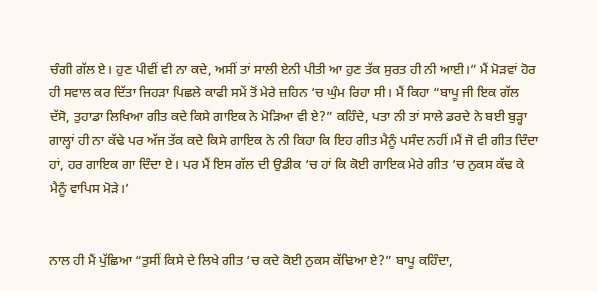ਚੰਗੀ ਗੱਲ ਏ। ਹੁਣ ਪੀਵੀਂ ਵੀ ਨਾ ਕਦੇ, ਅਸੀਂ ਤਾਂ ਸਾਲੀ ਏਨੀ ਪੀਤੀ ਆ ਹੁਣ ਤੱਕ ਸੁਰਤ ਹੀ ਨੀ ਆਈ।” ਮੈਂ ਮੋੜਵਾਂ ਹੋਰ ਹੀ ਸਵਾਲ ਕਰ ਦਿੱਤਾ ਜਿਹੜਾ ਪਿਛਲੇ ਕਾਫੀ ਸਮੇਂ ਤੋਂ ਮੇਰੇ ਜ਼ਹਿਨ ‘ਚ ਘੁੰਮ ਰਿਹਾ ਸੀ। ਮੈਂ ਕਿਹਾ “ਬਾਪੂ ਜੀ ਇਕ ਗੱਲ ਦੱਸੋ, ਤੁਹਾਡਾ ਲਿਖਿਆ ਗੀਤ ਕਦੇ ਕਿਸੇ ਗਾਇਕ ਨੇ ਮੋੜਿਆ ਵੀ ਏ?” ਕਹਿੰਦੇ, ਪਤਾ ਨੀ ਤਾਂ ਸਾਲੇ ਡਰਦੇ ਨੇ ਬਈ ਬੁੜ੍ਹਾ ਗਾਲ੍ਹਾਂ ਹੀ ਨਾ ਕੱਢੇ ਪਰ ਅੱਜ ਤੱਕ ਕਦੇ ਕਿਸੇ ਗਾਇਕ ਨੇ ਨੀ ਕਿਹਾ ਕਿ ਇਹ ਗੀਤ ਮੈਨੂੰ ਪਸੰਦ ਨਹੀਂ।ਮੈਂ ਜੋ ਵੀ ਗੀਤ ਦਿੰਦਾ ਹਾਂ, ਹਰ ਗਾਇਕ ਗਾ ਦਿੰਦਾ ਏ। ਪਰ ਮੈਂ ਇਸ ਗੱਲ ਦੀ ਉਡੀਕ ‘ਚ ਹਾਂ ਕਿ ਕੋਈ ਗਾਇਕ ਮੇਰੇ ਗੀਤ ‘ਚ ਨੁਕਸ ਕੱਢ ਕੇ ਮੈਨੂੰ ਵਾਪਿਸ ਮੋੜੇ।’


ਨਾਲ ਹੀ ਮੈਂ ਪੁੱਛਿਆ “ਤੁਸੀਂ ਕਿਸੇ ਦੇ ਲਿਖੇ ਗੀਤ ‘ਚ ਕਦੇ ਕੋਈ ਨੁਕਸ ਕੱਢਿਆ ਏ?” ਬਾਪੂ ਕਹਿੰਦਾ,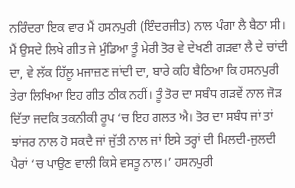ਨਰਿੰਦਰਾ ਇਕ ਵਾਰ ਮੈਂ ਹਸਨਪੁਰੀ (ਇੰਦਰਜੀਤ) ਨਾਲ ਪੰਗਾ ਲੈ ਬੈਠਾ ਸੀ। ਮੈਂ ਉਸਦੇ ਲਿਖੇ ਗੀਤ ਜੇ ਮੁੰਡਿਆ ਤੂੰ ਮੇਰੀ ਤੋਰ ਵੇ ਦੇਖਣੀ ਗੜਵਾ ਲੈ ਦੇ ਚਾਂਦੀ ਦਾ, ਵੇ ਲੱਕ ਹਿੱਲੂ ਮਜਾਜ਼ਣ ਜਾਂਦੀ ਦਾ, ਬਾਰੇ ਕਹਿ ਬੈਠਿਆ ਕਿ ਹਸਨਪੁਰੀ ਤੇਰਾ ਲਿਖਿਆ ਇਹ ਗੀਤ ਠੀਕ ਨਹੀਂ। ਤੂੰ ਤੋਰ ਦਾ ਸਬੰਧ ਗੜਵੇਂ ਨਾਲ ਜੋੜ ਦਿੱਤਾ ਜਦਕਿ ਤਕਨੀਕੀ ਰੂਪ ‘ਚ ਇਹ ਗਲਤ ਐ। ਤੋਰ ਦਾ ਸਬੰਧ ਜਾਂ ਤਾਂ ਝਾਂਜਰ ਨਾਲ ਹੋ ਸਕਦੈ ਜਾਂ ਜੁੱਤੀ ਨਾਲ ਜਾਂ ਇਸੇ ਤਰ੍ਹਾਂ ਦੀ ਮਿਲਦੀ-ਜੁਲਦੀ ਪੈਰਾਂ ‘ਚ ਪਾਉਣ ਵਾਲੀ ਕਿਸੇ ਵਸਤੂ ਨਾਲ।’ ਹਸਨਪੁਰੀ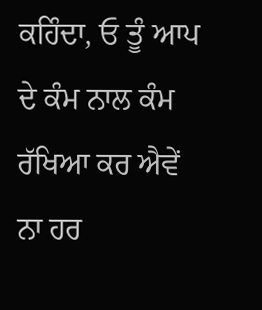ਕਹਿੰਦਾ, ਓ ਤੂੰ ਆਪ ਦੇ ਕੰਮ ਨਾਲ ਕੰਮ ਰੱਖਿਆ ਕਰ ਐਵੇਂ ਨਾ ਹਰ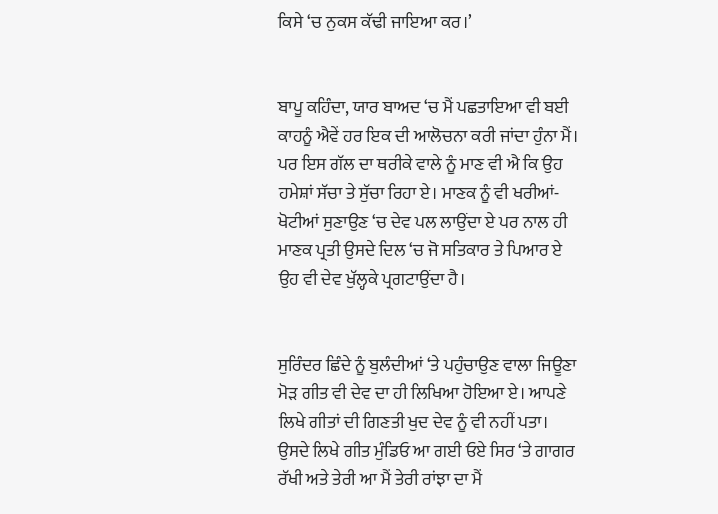ਕਿਸੇ ‘ਚ ਨੁਕਸ ਕੱਢੀ ਜਾਇਆ ਕਰ।’


ਬਾਪੂ ਕਹਿੰਦਾ, ਯਾਰ ਬਾਅਦ ‘ਚ ਮੈਂ ਪਛਤਾਇਆ ਵੀ ਬਈ ਕਾਹਨੂੰ ਐਵੇਂ ਹਰ ਇਕ ਦੀ ਆਲੋਚਨਾ ਕਰੀ ਜਾਂਦਾ ਹੁੰਨਾ ਮੈਂ। ਪਰ ਇਸ ਗੱਲ ਦਾ ਥਰੀਕੇ ਵਾਲੇ ਨੂੰ ਮਾਣ ਵੀ ਐ ਕਿ ਉਹ ਹਮੇਸ਼ਾਂ ਸੱਚਾ ਤੇ ਸੁੱਚਾ ਰਿਹਾ ਏ। ਮਾਣਕ ਨੂੰ ਵੀ ਖਰੀਆਂ-ਖੋਟੀਆਂ ਸੁਣਾਉਣ ‘ਚ ਦੇਵ ਪਲ ਲਾਉਂਦਾ ਏ ਪਰ ਨਾਲ ਹੀ ਮਾਣਕ ਪ੍ਰਤੀ ਉਸਦੇ ਦਿਲ ‘ਚ ਜੋ ਸਤਿਕਾਰ ਤੇ ਪਿਆਰ ਏ ਉਹ ਵੀ ਦੇਵ ਖੁੱਲ੍ਹਕੇ ਪ੍ਰਗਟਾਉਂਦਾ ਹੈ।


ਸੁਰਿੰਦਰ ਛਿੰਦੇ ਨੂੰ ਬੁਲੰਦੀਆਂ ‘ਤੇ ਪਹੁੰਚਾਉਣ ਵਾਲਾ ਜਿਊਣਾ ਮੋੜ ਗੀਤ ਵੀ ਦੇਵ ਦਾ ਹੀ ਲਿਖਿਆ ਹੋਇਆ ਏ। ਆਪਣੇ ਲਿਖੇ ਗੀਤਾਂ ਦੀ ਗਿਣਤੀ ਖੁਦ ਦੇਵ ਨੂੰ ਵੀ ਨਹੀਂ ਪਤਾ। ਉਸਦੇ ਲਿਖੇ ਗੀਤ ਮੁੰਡਿਓ ਆ ਗਈ ਓਏ ਸਿਰ ‘ਤੇ ਗਾਗਰ ਰੱਖੀ ਅਤੇ ਤੇਰੀ ਆ ਮੈਂ ਤੇਰੀ ਰਾਂਝਾ ਦਾ ਮੈਂ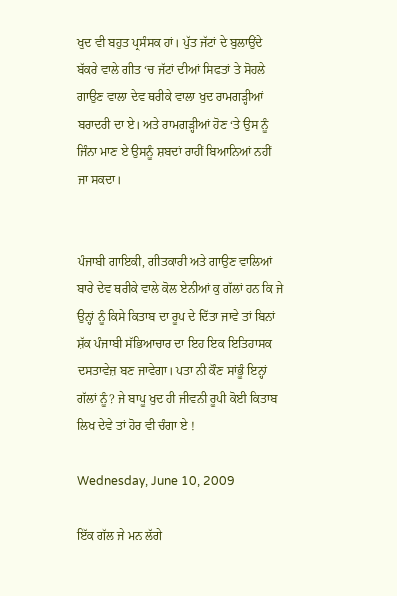ਖੁਦ ਵੀ ਬਹੁਤ ਪ੍ਰਸੰਸਕ ਹਾਂ। ਪੁੱਤ ਜੱਟਾਂ ਦੇ ਬੁਲਾਉਂਦੇ ਬੱਕਰੇ ਵਾਲੇ ਗੀਤ ‘ਚ ਜੱਟਾਂ ਦੀਆਂ ਸਿਫਤਾਂ ਤੇ ਸੋਹਲੇ ਗਾਉਣ ਵਾਲਾ ਦੇਵ ਥਰੀਕੇ ਵਾਲਾ ਖੁਦ ਰਾਮਗੜ੍ਹੀਆਂ ਬਰਾਦਰੀ ਦਾ ਏ। ਅਤੇ ਰਾਮਗੜ੍ਹੀਆਂ ਹੋਣ ‘ਤੇ ਉਸ ਨੂੰ ਜਿੰਨਾ ਮਾਣ ਏ ਉਸਨੂੰ ਸ਼ਬਦਾਂ ਰਾਹੀਂ ਬਿਆਨਿਆਂ ਨਹੀਂ ਜਾ ਸਕਦਾ।


ਪੰਜਾਬੀ ਗਾਇਕੀ, ਗੀਤਕਾਰੀ ਅਤੇ ਗਾਉਣ ਵਾਲਿਆਂ ਬਾਰੇ ਦੇਵ ਥਰੀਕੇ ਵਾਲੇ ਕੋਲ ਏਨੀਆਂ ਕੁ ਗੱਲਾਂ ਹਨ ਕਿ ਜੇ ਉਨ੍ਹਾਂ ਨੂੰ ਕਿਸੇ ਕਿਤਾਬ ਦਾ ਰੂਪ ਦੇ ਦਿੱਤਾ ਜਾਵੇ ਤਾਂ ਬਿਨਾਂ ਸ਼ੱਕ ਪੰਜਾਬੀ ਸੱਭਿਆਚਾਰ ਦਾ ਇਹ ਇਕ ਇਤਿਹਾਸਕ ਦਸਤਾਵੇਜ਼ ਬਣ ਜਾਵੇਗਾ। ਪਤਾ ਨੀ ਕੌਣ ਸਾਂਭੂੰ ਇਨ੍ਹਾਂ ਗੱਲਾਂ ਨੂੰ? ਜੇ ਬਾਪੂ ਖੁਦ ਹੀ ਜੀਵਨੀ ਰੂਪੀ ਕੋਈ ਕਿਤਾਬ ਲਿਖ ਦੇਵੇ ਤਾਂ ਹੋਰ ਵੀ ਚੰਗਾ ਏ !

Wednesday, June 10, 2009

ਇੱਕ ਗੱਲ ਜੇ ਮਨ ਲੱਗੇ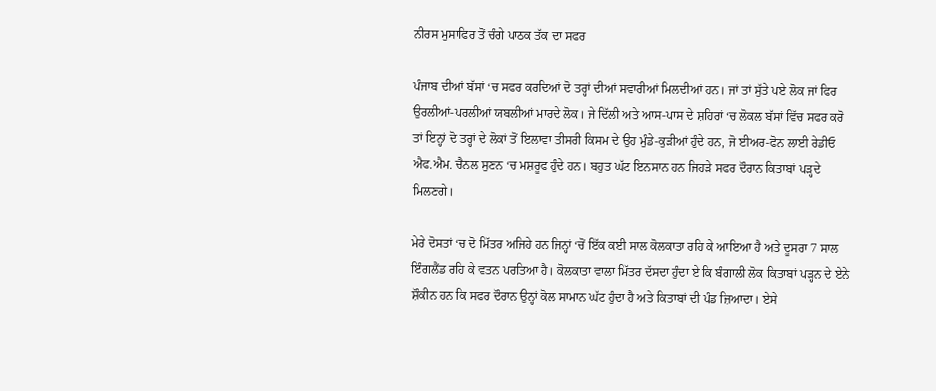ਨੀਰਸ ਮੁਸਾਫਿਰ ਤੋਂ ਚੰਗੇ ਪਾਠਕ ਤੱਕ ਦਾ ਸਫਰ

ਪੰਜਾਬ ਦੀਆਂ ਬੱਸਾਂ ‘ਚ ਸਫਰ ਕਰਦਿਆਂ ਦੋ ਤਰ੍ਹਾਂ ਦੀਆਂ ਸਵਾਰੀਆਂ ਮਿਲਦੀਆਂ ਹਨ। ਜਾਂ ਤਾਂ ਸੁੱਤੇ ਪਏ ਲੋਕ ਜਾਂ ਫਿਰ ਉਰਲੀਆਂ-ਪਰਲੀਆਂ ਯਬਲੀਆਂ ਮਾਰਦੇ ਲੋਕ। ਜੇ ਦਿੱਲੀ ਅਤੇ ਆਸ-ਪਾਸ ਦੇ ਸ਼ਹਿਰਾਂ ‘ਚ ਲੋਕਲ ਬੱਸਾਂ ਵਿੱਚ ਸਫਰ ਕਰੋ ਤਾਂ ਇਨ੍ਹਾਂ ਦੋ ਤਰ੍ਹਾਂ ਦੇ ਲੋਕਾਂ ਤੋਂ ਇਲਾਵਾ ਤੀਸਰੀ ਕਿਸਮ ਦੇ ਉਹ ਮੁੰਡੇ-ਕੁੜੀਆਂ ਹੁੰਦੇ ਹਨ, ਜੋ ਈਅਰ-ਫੋਨ ਲਾਈ ਰੇਡੀਓ ਐਫ.ਐਮ. ਚੈਨਲ ਸੁਣਨ ‘ਚ ਮਸ਼ਰੂਫ ਹੁੰਦੇ ਹਨ। ਬਹੁਤ ਘੱਟ ਇਨਸਾਨ ਹਨ ਜਿਹੜੇ ਸਫਰ ਦੌਰਾਨ ਕਿਤਾਬਾਂ ਪੜ੍ਹਦੇ ਮਿਲਣਗੇ।

ਮੇਰੇ ਦੋਸਤਾਂ ‘ਚ ਦੋ ਮਿੱਤਰ ਅਜਿਹੇ ਹਨ ਜਿਨ੍ਹਾਂ ‘ਚੋਂ ਇੱਕ ਕਈ ਸਾਲ ਕੋਲਕਾਤਾ ਰਹਿ ਕੇ ਆਇਆ ਹੈ ਅਤੇ ਦੂਸਰਾ 7 ਸਾਲ ਇੰਗਲੈਂਡ ਰਹਿ ਕੇ ਵਤਨ ਪਰਤਿਆ ਹੈ। ਕੋਲਕਾਤਾ ਵਾਲਾ ਮਿੱਤਰ ਦੱਸਦਾ ਹੁੰਦਾ ਏ ਕਿ ਬੰਗਾਲੀ ਲੋਕ ਕਿਤਾਬਾਂ ਪੜ੍ਹਨ ਦੇ ਏਨੇ ਸ਼ੌਕੀਨ ਹਨ ਕਿ ਸਫਰ ਦੌਰਾਨ ਉਨ੍ਹਾਂ ਕੋਲ ਸਾਮਾਨ ਘੱਟ ਹੁੰਦਾ ਹੈ ਅਤੇ ਕਿਤਾਬਾਂ ਦੀ ਪੰਡ ਜ਼ਿਆਦਾ। ਏਸੇ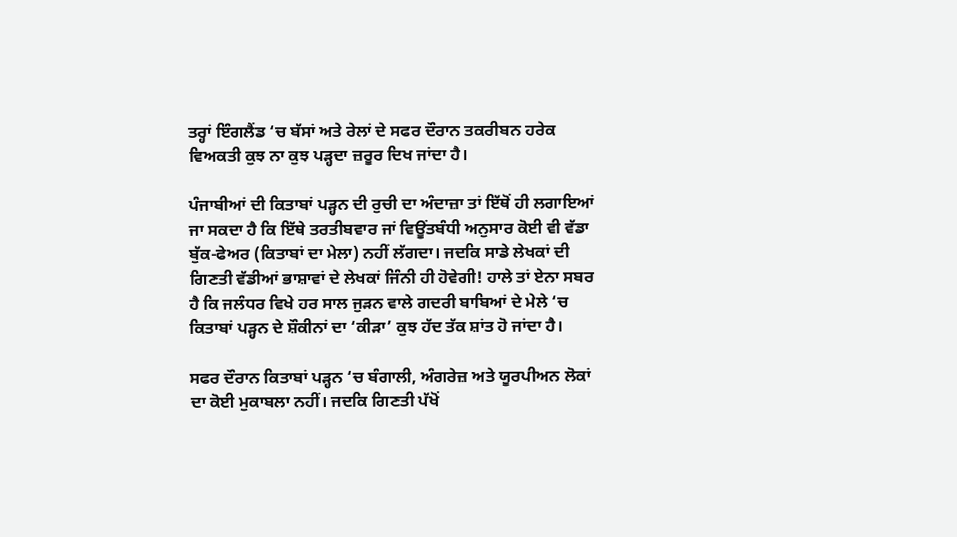ਤਰ੍ਹਾਂ ਇੰਗਲੈਂਡ ‘ਚ ਬੱਸਾਂ ਅਤੇ ਰੇਲਾਂ ਦੇ ਸਫਰ ਦੌਰਾਨ ਤਕਰੀਬਨ ਹਰੇਕ ਵਿਅਕਤੀ ਕੁਝ ਨਾ ਕੁਝ ਪੜ੍ਹਦਾ ਜ਼ਰੂਰ ਦਿਖ ਜਾਂਦਾ ਹੈ।

ਪੰਜਾਬੀਆਂ ਦੀ ਕਿਤਾਬਾਂ ਪੜ੍ਹਨ ਦੀ ਰੁਚੀ ਦਾ ਅੰਦਾਜ਼ਾ ਤਾਂ ਇੱਥੋਂ ਹੀ ਲਗਾਇਆਂ ਜਾ ਸਕਦਾ ਹੈ ਕਿ ਇੱਥੇ ਤਰਤੀਬਵਾਰ ਜਾਂ ਵਿਊਂਤਬੰਧੀ ਅਨੁਸਾਰ ਕੋਈ ਵੀ ਵੱਡਾ ਬੁੱਕ-ਫੇਅਰ (ਕਿਤਾਬਾਂ ਦਾ ਮੇਲਾ) ਨਹੀਂ ਲੱਗਦਾ। ਜਦਕਿ ਸਾਡੇ ਲੇਖਕਾਂ ਦੀ ਗਿਣਤੀ ਵੱਡੀਆਂ ਭਾਸ਼ਾਵਾਂ ਦੇ ਲੇਖਕਾਂ ਜਿੰਨੀ ਹੀ ਹੋਵੇਗੀ! ਹਾਲੇ ਤਾਂ ਏਨਾ ਸਬਰ ਹੈ ਕਿ ਜਲੰਧਰ ਵਿਖੇ ਹਰ ਸਾਲ ਜੁੜਨ ਵਾਲੇ ਗਦਰੀ ਬਾਬਿਆਂ ਦੇ ਮੇਲੇ ‘ਚ ਕਿਤਾਬਾਂ ਪੜ੍ਹਨ ਦੇ ਸ਼ੌਕੀਨਾਂ ਦਾ ‘ਕੀੜਾ’ ਕੁਝ ਹੱਦ ਤੱਕ ਸ਼ਾਂਤ ਹੋ ਜਾਂਦਾ ਹੈ।

ਸਫਰ ਦੌਰਾਨ ਕਿਤਾਬਾਂ ਪੜ੍ਹਨ ‘ਚ ਬੰਗਾਲੀ, ਅੰਗਰੇਜ਼ ਅਤੇ ਯੂਰਪੀਅਨ ਲੋਕਾਂ ਦਾ ਕੋਈ ਮੁਕਾਬਲਾ ਨਹੀਂ। ਜਦਕਿ ਗਿਣਤੀ ਪੱਖੋਂ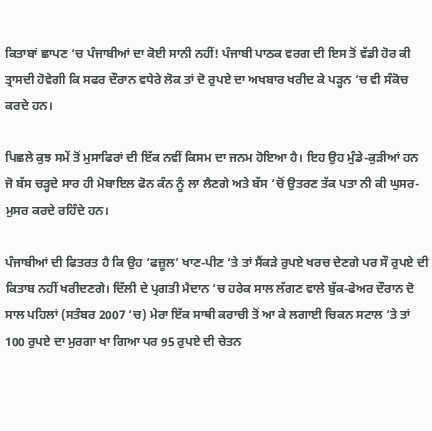ਕਿਤਾਬਾਂ ਛਾਪਣ ‘ਚ ਪੰਜਾਬੀਆਂ ਦਾ ਕੋਈ ਸਾਨੀ ਨਹੀਂ! ਪੰਜਾਬੀ ਪਾਠਕ ਵਰਗ ਦੀ ਇਸ ਤੋਂ ਵੱਡੀ ਹੋਰ ਕੀ ਤ੍ਰਾਸਦੀ ਹੋਵੇਗੀ ਕਿ ਸਫਰ ਦੌਰਾਨ ਵਧੇਰੇ ਲੋਕ ਤਾਂ ਦੋ ਰੁਪਏ ਦਾ ਅਖਬਾਰ ਖਰੀਦ ਕੇ ਪੜ੍ਹਨ ‘ਚ ਵੀ ਸੰਕੋਚ ਕਰਦੇ ਹਨ।

ਪਿਛਲੇ ਕੁਝ ਸਮੇਂ ਤੋਂ ਮੁਸਾਫਿਰਾਂ ਦੀ ਇੱਕ ਨਵੀਂ ਕਿਸਮ ਦਾ ਜਨਮ ਹੋਇਆ ਹੈ। ਇਹ ਉਹ ਮੁੰਡੇ-ਕੁੜੀਆਂ ਹਨ ਜੋ ਬੱਸ ਚੜ੍ਹਦੇ ਸਾਰ ਹੀ ਮੋਬਾਇਲ ਫੋਨ ਕੰਨ ਨੂੰ ਲਾ ਲੈਣਗੇ ਅਤੇ ਬੱਸ ‘ਚੋਂ ਉਤਰਣ ਤੱਕ ਪਤਾ ਨੀ ਕੀ ਘੁਸਰ-ਮੁਸਰ ਕਰਦੇ ਰਹਿੰਦੇ ਹਨ।

ਪੰਜਾਬੀਆਂ ਦੀ ਫਿਤਰਤ ਹੈ ਕਿ ਉਹ ‘ਫਜ਼ੂਲ’ ਖਾਣ-ਪੀਣ ‘ਤੇ ਤਾਂ ਸੈਂਕੜੇ ਰੁਪਏ ਖਰਚ ਦੇਣਗੇ ਪਰ ਸੌ ਰੁਪਏ ਦੀ ਕਿਤਾਬ ਨਹੀਂ ਖਰੀਦਣਗੇ। ਦਿੱਲੀ ਦੇ ਪ੍ਰਗਤੀ ਮੈਦਾਨ ‘ਚ ਹਰੇਕ ਸਾਲ ਲੱਗਣ ਵਾਲੇ ਬੁੱਕ-ਫੇਅਰ ਦੌਰਾਨ ਦੋ ਸਾਲ ਪਹਿਲਾਂ (ਸਤੰਬਰ 2007 ‘ਚ) ਮੇਰਾ ਇੱਕ ਸਾਥੀ ਕਰਾਚੀ ਤੋਂ ਆ ਕੇ ਲਗਾਈ ਚਿਕਨ ਸਟਾਲ ‘ਤੇ ਤਾਂ 100 ਰੁਪਏ ਦਾ ਮੁਰਗਾ ਖਾ ਗਿਆ ਪਰ 95 ਰੁਪਏ ਦੀ ਚੇਤਨ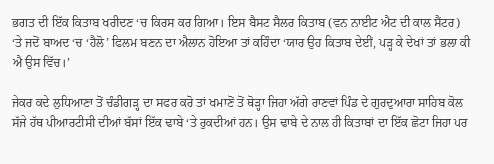ਭਗਤ ਦੀ ਇੱਕ ਕਿਤਾਬ ਖਰੀਦਣ ‘ਚ ਕਿਰਸ ਕਰ ਗਿਆ। ਇਸ ਬੈਸਟ ਸੈਲਰ ਕਿਤਾਬ (ਵਨ ਨਾਈਟ ਐਟ ਦੀ ਕਾਲ ਸੈਂਟਰ) ‘ਤੇ ਜਦੋਂ ਬਾਅਦ ‘ਚ ‘ਹੈਲੋ’ ਫਿਲਮ ਬਣਨ ਦਾ ਐਲਾਨ ਹੋਇਆ ਤਾਂ ਕਹਿੰਦਾ ‘ਯਾਰ ਉਹ ਕਿਤਾਬ ਦੇਈਂ, ਪੜ੍ਹ ਕੇ ਦੇਖਾਂ ਤਾਂ ਭਲਾ ਕੀ ਐ ਉਸ ਵਿੱਚ।’

ਜੇਕਰ ਕਦੇ ਲੁਧਿਆਣਾ ਤੋਂ ਚੰਡੀਗੜ੍ਹ ਦਾ ਸਫਰ ਕਰੋ ਤਾਂ ਖਮਾਣੋਂ ਤੋਂ ਥੋੜ੍ਹਾ ਜਿਹਾ ਅੱਗੇ ਰਾਣਵਾਂ ਪਿੰਡ ਦੇ ਗੁਰਦੁਆਰਾ ਸਾਹਿਬ ਕੋਲ ਸੱਜੇ ਹੱਥ ਪੀਆਰਟੀਸੀ ਦੀਆਂ ਬੱਸਾਂ ਇੱਕ ਢਾਬੇ ‘ਤੇ ਰੁਕਦੀਆਂ ਹਨ। ਉਸ ਢਾਬੇ ਦੇ ਨਾਲ ਹੀ ਕਿਤਾਬਾਂ ਦਾ ਇੱਕ ਛੋਟਾ ਜਿਹਾ ਪਰ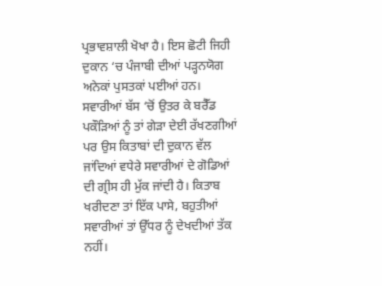ਪ੍ਰਭਾਵਸ਼ਾਲੀ ਖੋਖਾ ਹੈ। ਇਸ ਛੋਟੀ ਜਿਹੀ ਦੁਕਾਨ ‘ਚ ਪੰਜਾਬੀ ਦੀਆਂ ਪੜ੍ਹਨਯੋਗ ਅਨੇਕਾਂ ਪੁਸਤਕਾਂ ਪਈਆਂ ਹਨ। ਸਵਾਰੀਆਂ ਬੱਸ ‘ਚੋਂ ਉਤਰ ਕੇ ਬਰੈੱਡ ਪਕੌੜਿਆਂ ਨੂੰ ਤਾਂ ਗੇੜਾ ਦੇਈ ਰੱਖਣਗੀਆਂ ਪਰ ਉਸ ਕਿਤਾਬਾਂ ਦੀ ਦੁਕਾਨ ਵੱਲ ਜਾਂਦਿਆਂ ਵਧੇਰੇ ਸਵਾਰੀਆਂ ਦੇ ਗੋਡਿਆਂ ਦੀ ਗ੍ਰੀਸ ਹੀ ਮੁੱਕ ਜਾਂਦੀ ਹੈ। ਕਿਤਾਬ ਖਰੀਦਣਾ ਤਾਂ ਇੱਕ ਪਾਸੇ, ਬਹੁਤੀਆਂ ਸਵਾਰੀਆਂ ਤਾਂ ਉੱਧਰ ਨੂੰ ਦੇਖਦੀਆਂ ਤੱਕ ਨਹੀਂ।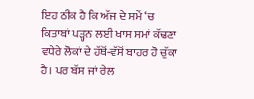ਇਹ ਠੀਕ ਹੈ ਕਿ ਅੱਜ ਦੇ ਸਮੇਂ ‘ਚ ਕਿਤਾਬਾਂ ਪੜ੍ਹਨ ਲਈ ਖਾਸ ਸਮਾਂ ਕੱਢਣਾ ਵਧੇਰੇ ਲੋਕਾਂ ਦੇ ਹੱਥੋਂ-ਵੱਸੋਂ ਬਾਹਰ ਹੋ ਚੁੱਕਾ ਹੈ। ਪਰ ਬੱਸ ਜਾਂ ਰੇਲ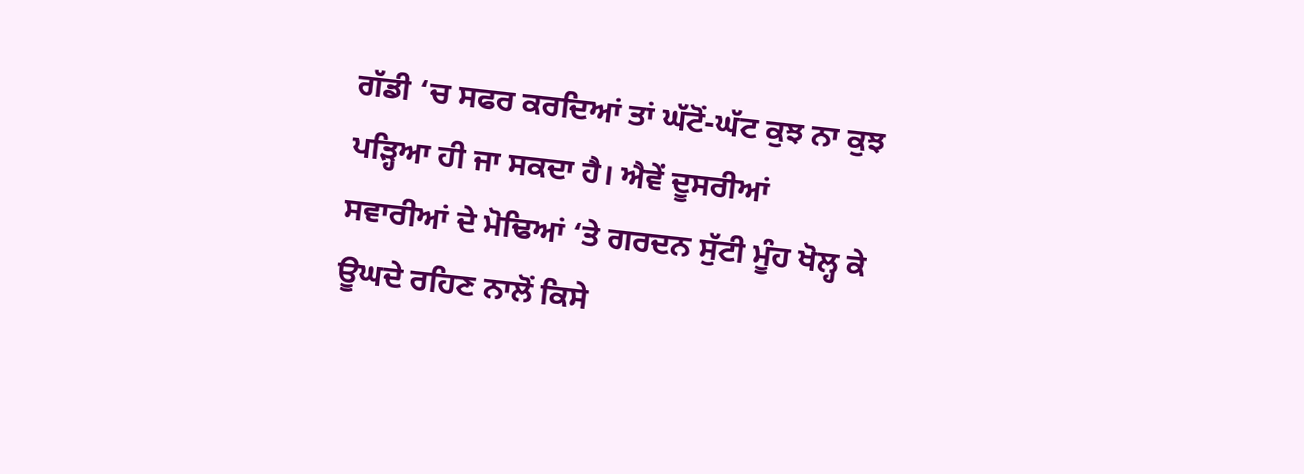ਗੱਡੀ ‘ਚ ਸਫਰ ਕਰਦਿਆਂ ਤਾਂ ਘੱਟੋਂ-ਘੱਟ ਕੁਝ ਨਾ ਕੁਝ ਪੜ੍ਹਿਆ ਹੀ ਜਾ ਸਕਦਾ ਹੈ। ਐਵੇਂ ਦੂਸਰੀਆਂ ਸਵਾਰੀਆਂ ਦੇ ਮੋਢਿਆਂ ‘ਤੇ ਗਰਦਨ ਸੁੱਟੀ ਮੂੰਹ ਖੋਲ੍ਹ ਕੇ ਊਘਦੇ ਰਹਿਣ ਨਾਲੋਂ ਕਿਸੇ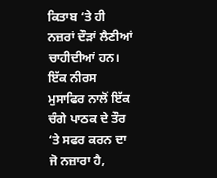ਕਿਤਾਬ ‘ਤੇ ਹੀ ਨਜ਼ਰਾਂ ਦੌੜਾਂ ਲੈਣੀਆਂ ਚਾਹੀਦੀਆਂ ਹਨ। ਇੱਕ ਨੀਰਸ ਮੁਸਾਫਿਰ ਨਾਲੋਂ ਇੱਕ ਚੰਗੇ ਪਾਠਕ ਦੇ ਤੌਰ ‘ਤੇ ਸਫਰ ਕਰਨ ਦਾ ਜੋ ਨਜ਼ਾਰਾ ਹੈ,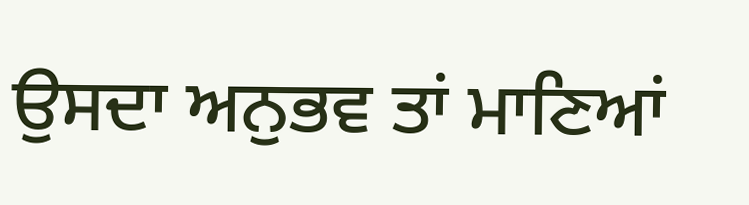ਉਸਦਾ ਅਨੁਭਵ ਤਾਂ ਮਾਣਿਆਂ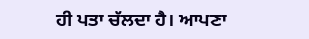ਹੀ ਪਤਾ ਚੱਲਦਾ ਹੈ। ਆਪਣਾ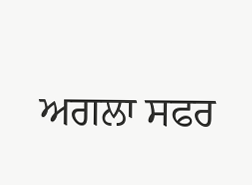ਅਗਲਾ ਸਫਰ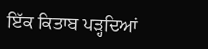ਇੱਕ ਕਿਤਾਬ ਪੜ੍ਹਦਿਆਂ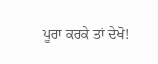ਪੂਰਾ ਕਰਕੇ ਤਾਂ ਦੇਖੋ!